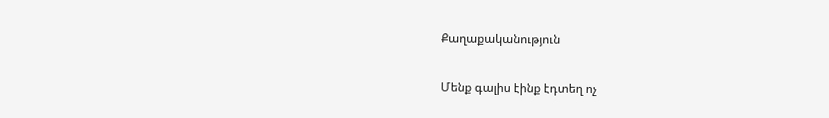Քաղաքականություն

Մենք գալիս էինք էդտեղ ոչ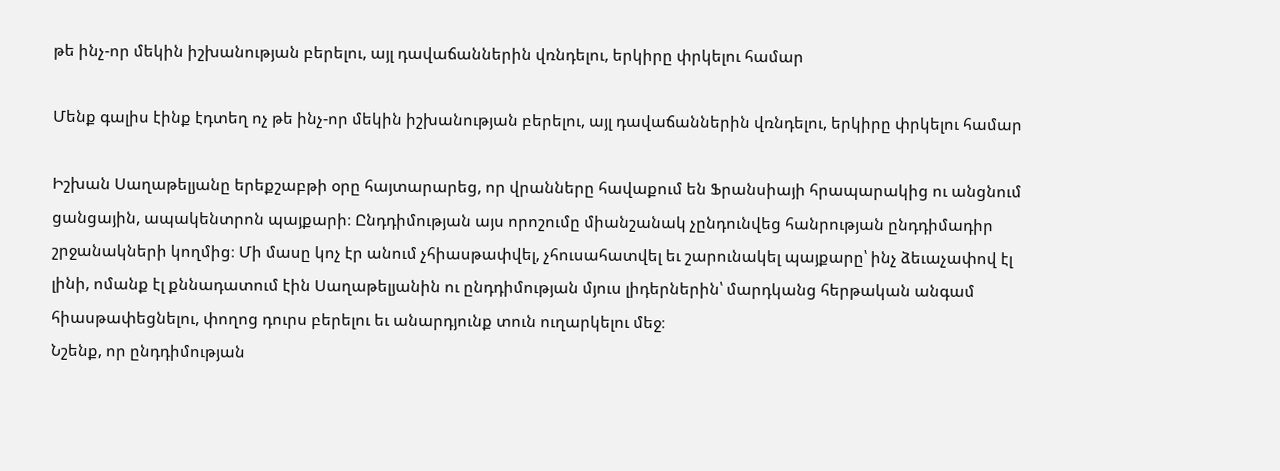թե ինչ-որ մեկին իշխանության բերելու, այլ դավաճաններին վռնդելու, երկիրը փրկելու համար

Մենք գալիս էինք էդտեղ ոչ թե ինչ-որ մեկին իշխանության բերելու, այլ դավաճաններին վռնդելու, երկիրը փրկելու համար

Իշխան Սաղաթելյանը երեքշաբթի օրը հայտարարեց, որ վրանները հավաքում են Ֆրանսիայի հրապարակից ու անցնում ցանցային, ապակենտրոն պայքարի։ Ընդդիմության այս որոշումը միանշանակ չընդունվեց հանրության ընդդիմադիր շրջանակների կողմից։ Մի մասը կոչ էր անում չհիասթափվել, չհուսահատվել եւ շարունակել պայքարը՝ ինչ ձեւաչափով էլ լինի, ոմանք էլ քննադատում էին Սաղաթելյանին ու ընդդիմության մյուս լիդերներին՝ մարդկանց հերթական անգամ հիասթափեցնելու, փողոց դուրս բերելու եւ անարդյունք տուն ուղարկելու մեջ։
Նշենք, որ ընդդիմության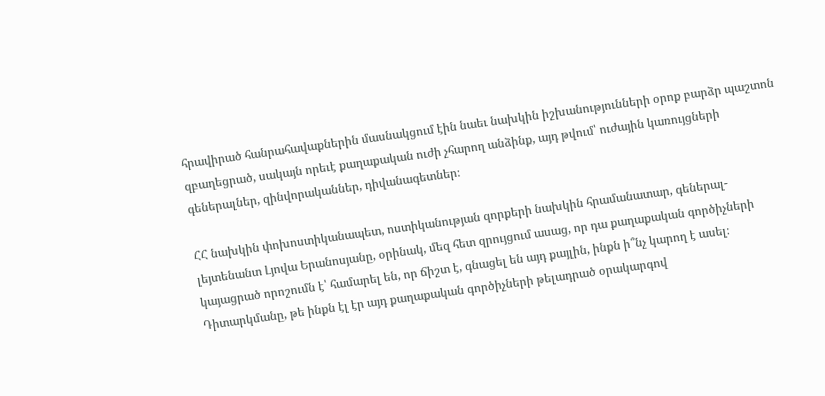հրավիրած հանրահավաքներին մասնակցում էին նաեւ նախկին իշխանությունների օրոք բարձր պաշտոն զբաղեցրած, սակայն որեւէ քաղաքական ուժի չհարող անձինք, այդ թվում՝ ուժային կառույցների գեներալներ, զինվորականներ, դիվանագետներ։

ՀՀ նախկին փոխոստիկանապետ, ոստիկանության զորքերի նախկին հրամանատար, գեներալ-լեյտենանտ Լյովա Երանոսյանը, օրինակ, մեզ հետ զրույցում ասաց, որ դա քաղաքական գործիչների կայացրած որոշումն է՝ համարել են, որ ճիշտ է, գնացել են այդ քայլին, ինքն ի՞նչ կարող է ասել։ Դիտարկմանը, թե ինքն էլ էր այդ քաղաքական գործիչների թելադրած օրակարգով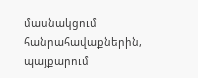մասնակցում հանրահավաքներին, պայքարում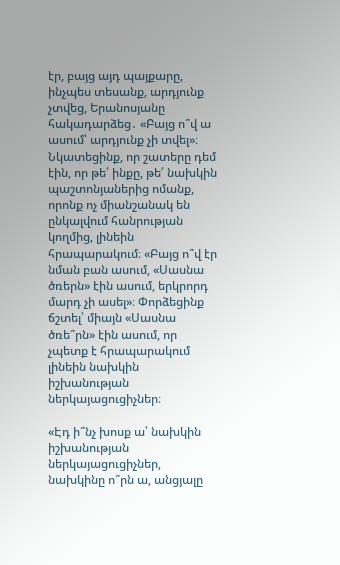էր, բայց այդ պայքարը, ինչպես տեսանք, արդյունք չտվեց, Երանոսյանը հակադարձեց․ «Բայց ո՞վ ա ասում՝ արդյունք չի տվել»։ Նկատեցինք, որ շատերը դեմ էին, որ թե՛ ինքը, թե՛ նախկին պաշտոնյաներից ոմանք, որոնք ոչ միանշանակ են ընկալվում հանրության կողմից, լինեին հրապարակում։ «Բայց ո՞վ էր նման բան ասում, «Սասնա ծռերն» էին ասում, երկրորդ մարդ չի ասել»։ Փորձեցինք ճշտել՝ միայն «Սասնա ծռե՞րն» էին ասում, որ չպետք է հրապարակում լինեին նախկին իշխանության ներկայացուցիչներ։

«Էդ ի՞նչ խոսք ա՝ նախկին իշխանության ներկայացուցիչներ, նախկինը ո՞րն ա, անցյալը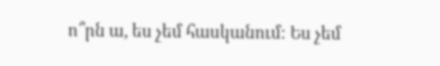ո՞րն ա, ես չեմ հասկանում։ Ես չեմ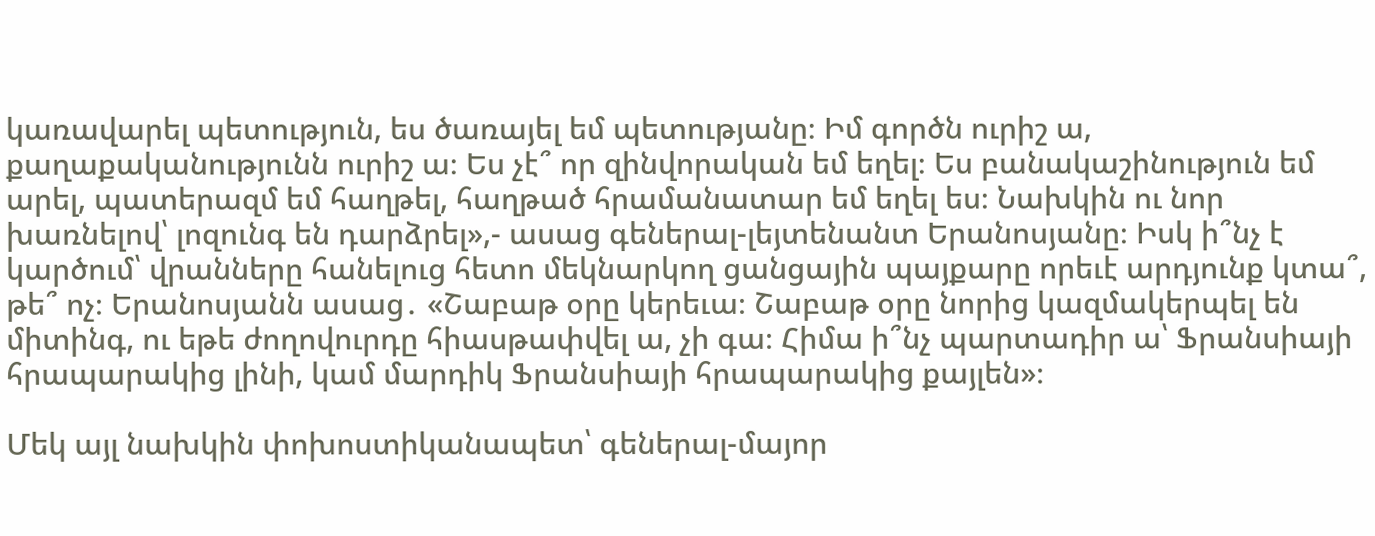կառավարել պետություն, ես ծառայել եմ պետությանը։ Իմ գործն ուրիշ ա, քաղաքականությունն ուրիշ ա։ Ես չէ՞ որ զինվորական եմ եղել։ Ես բանակաշինություն եմ արել, պատերազմ եմ հաղթել, հաղթած հրամանատար եմ եղել ես։ Նախկին ու նոր խառնելով՝ լոզունգ են դարձրել»,- ասաց գեներալ-լեյտենանտ Երանոսյանը։ Իսկ ի՞նչ է կարծում՝ վրանները հանելուց հետո մեկնարկող ցանցային պայքարը որեւէ արդյունք կտա՞, թե՞ ոչ։ Երանոսյանն ասաց․ «Շաբաթ օրը կերեւա։ Շաբաթ օրը նորից կազմակերպել են միտինգ, ու եթե ժողովուրդը հիասթափվել ա, չի գա։ Հիմա ի՞նչ պարտադիր ա՝ Ֆրանսիայի հրապարակից լինի, կամ մարդիկ Ֆրանսիայի հրապարակից քայլեն»։

Մեկ այլ նախկին փոխոստիկանապետ՝ գեներալ-մայոր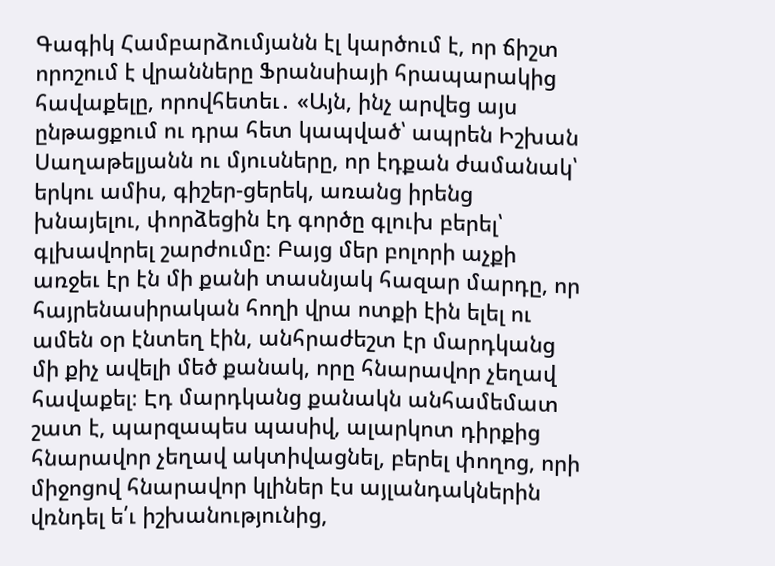Գագիկ Համբարձումյանն էլ կարծում է, որ ճիշտ որոշում է վրանները Ֆրանսիայի հրապարակից հավաքելը, որովհետեւ․ «Այն, ինչ արվեց այս ընթացքում ու դրա հետ կապված՝ ապրեն Իշխան Սաղաթելյանն ու մյուսները, որ էդքան ժամանակ՝ երկու ամիս, գիշեր-ցերեկ, առանց իրենց խնայելու, փորձեցին էդ գործը գլուխ բերել՝ գլխավորել շարժումը։ Բայց մեր բոլորի աչքի առջեւ էր էն մի քանի տասնյակ հազար մարդը, որ հայրենասիրական հողի վրա ոտքի էին ելել ու ամեն օր էնտեղ էին, անհրաժեշտ էր մարդկանց մի քիչ ավելի մեծ քանակ, որը հնարավոր չեղավ հավաքել։ Էդ մարդկանց քանակն անհամեմատ շատ է, պարզապես պասիվ, ալարկոտ դիրքից հնարավոր չեղավ ակտիվացնել, բերել փողոց, որի միջոցով հնարավոր կլիներ էս այլանդակներին վռնդել ե՛ւ իշխանությունից,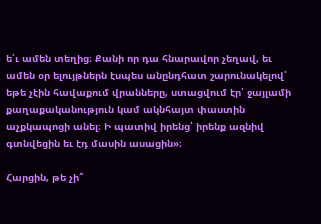ե՛ւ ամեն տեղից։ Քանի որ դա հնարավոր չեղավ, եւ ամեն օր ելույթներն էսպես անընդհատ շարունակելով՝ եթե չէին հավաքում վրանները, ստացվում էր՝ ջայլամի քաղաքականություն կամ ակնհայտ փաստին աչքկապոցի անել։ Ի պատիվ իրենց՝ իրենք ազնիվ գտնվեցին եւ էդ մասին ասացին»։

Հարցին, թե չի՞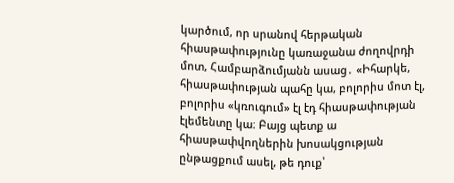կարծում, որ սրանով հերթական հիասթափությունը կառաջանա ժողովրդի մոտ, Համբարձումյանն ասաց․ «Իհարկե, հիասթափության պահը կա, բոլորիս մոտ էլ, բոլորիս «կռուգում» էլ էդ հիասթափության էլեմենտը կա։ Բայց պետք ա հիասթափվողներին խոսակցության ընթացքում ասել, թե դուք՝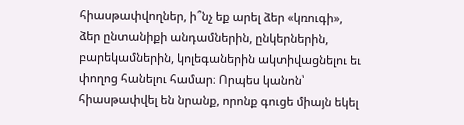հիասթափվողներ, ի՞նչ եք արել ձեր «կռուգի», ձեր ընտանիքի անդամներին, ընկերներին, բարեկամներին, կոլեգաներին ակտիվացնելու եւ փողոց հանելու համար։ Որպես կանոն՝ հիասթափվել են նրանք, որոնք գուցե միայն եկել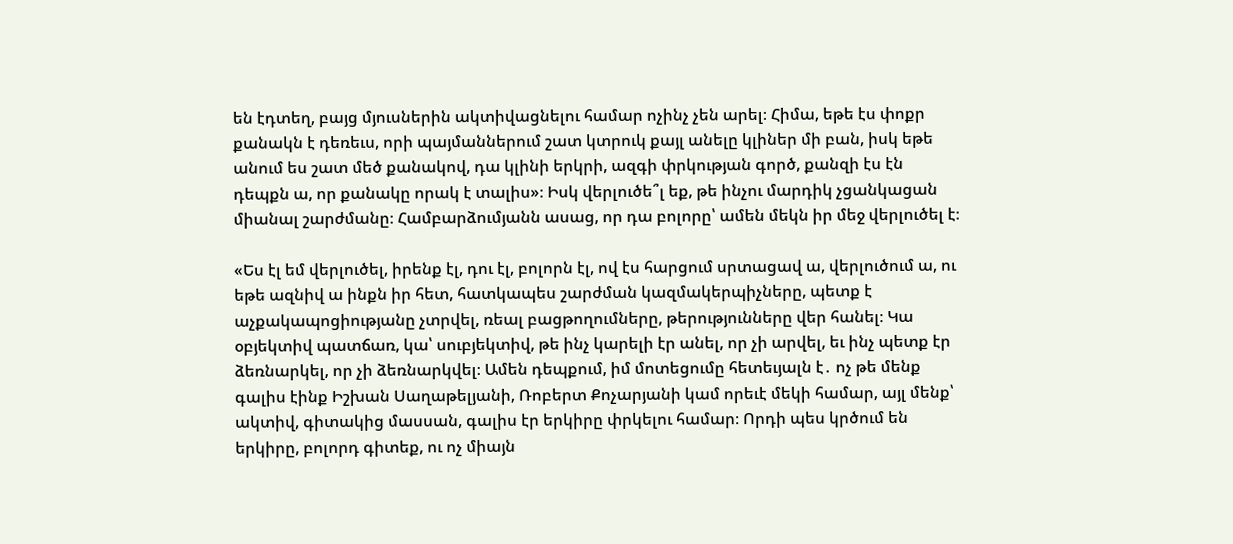են էդտեղ, բայց մյուսներին ակտիվացնելու համար ոչինչ չեն արել։ Հիմա, եթե էս փոքր քանակն է դեռեւս, որի պայմաններում շատ կտրուկ քայլ անելը կլիներ մի բան, իսկ եթե անում ես շատ մեծ քանակով, դա կլինի երկրի, ազգի փրկության գործ, քանզի էս էն դեպքն ա, որ քանակը որակ է տալիս»։ Իսկ վերլուծե՞լ եք, թե ինչու մարդիկ չցանկացան միանալ շարժմանը։ Համբարձումյանն ասաց, որ դա բոլորը՝ ամեն մեկն իր մեջ վերլուծել է։

«Ես էլ եմ վերլուծել, իրենք էլ, դու էլ, բոլորն էլ, ով էս հարցում սրտացավ ա, վերլուծում ա, ու եթե ազնիվ ա ինքն իր հետ, հատկապես շարժման կազմակերպիչները, պետք է աչքակապոցիությանը չտրվել, ռեալ բացթողումները, թերությունները վեր հանել։ Կա օբյեկտիվ պատճառ, կա՝ սուբյեկտիվ, թե ինչ կարելի էր անել, որ չի արվել, եւ ինչ պետք էր ձեռնարկել, որ չի ձեռնարկվել։ Ամեն դեպքում, իմ մոտեցումը հետեւյալն է․ ոչ թե մենք գալիս էինք Իշխան Սաղաթելյանի, Ռոբերտ Քոչարյանի կամ որեւէ մեկի համար, այլ մենք՝ ակտիվ, գիտակից մասսան, գալիս էր երկիրը փրկելու համար։ Որդի պես կրծում են երկիրը, բոլորդ գիտեք, ու ոչ միայն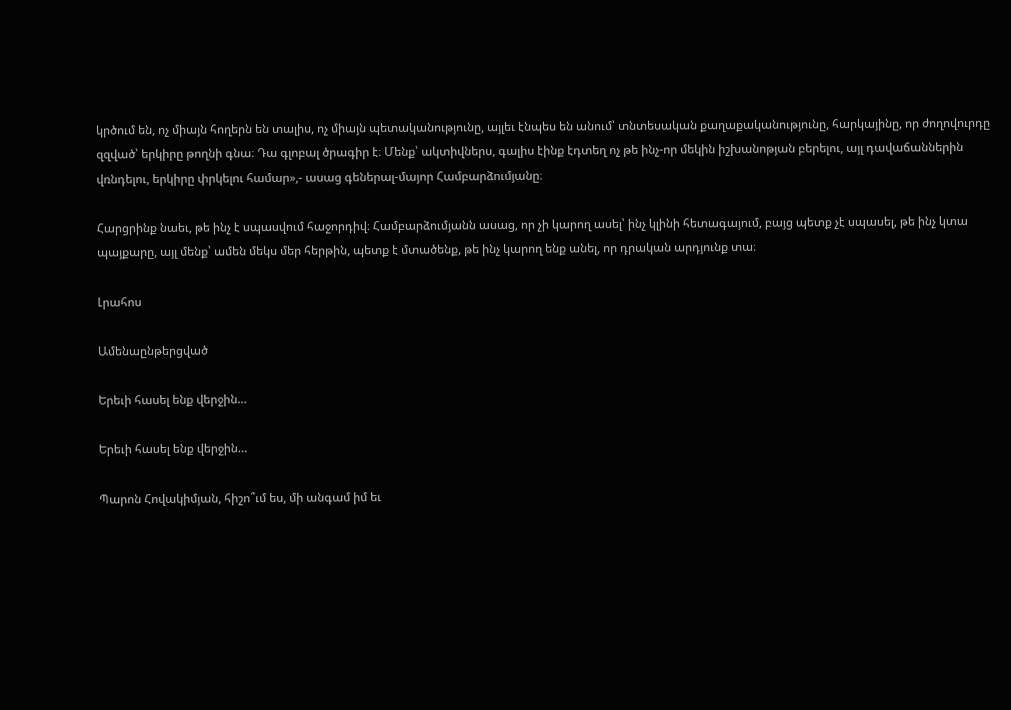կրծում են, ոչ միայն հողերն են տալիս, ոչ միայն պետականությունը, այլեւ էնպես են անում՝ տնտեսական քաղաքականությունը, հարկայինը, որ ժողովուրդը զզված՝ երկիրը թողնի գնա։ Դա գլոբալ ծրագիր է։ Մենք՝ ակտիվներս, գալիս էինք էդտեղ ոչ թե ինչ-որ մեկին իշխանոթյան բերելու, այլ դավաճաններին վռնդելու, երկիրը փրկելու համար»,- ասաց գեներալ-մայոր Համբարձումյանը։

Հարցրինք նաեւ, թե ինչ է սպասվում հաջորդիվ։ Համբարձումյանն ասաց, որ չի կարող ասել՝ ինչ կլինի հետագայում, բայց պետք չէ սպասել, թե ինչ կտա պայքարը, այլ մենք՝ ամեն մեկս մեր հերթին, պետք է մտածենք, թե ինչ կարող ենք անել, որ դրական արդյունք տա։

Լրահոս

Ամենաընթերցված

Երեւի հասել ենք վերջին…

Երեւի հասել ենք վերջին…

Պարոն Հովակիմյան, հիշո՞ւմ ես, մի անգամ իմ եւ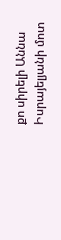քո սիրելի Աննա Իսրայելյանի մոտ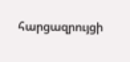հարցազրույցի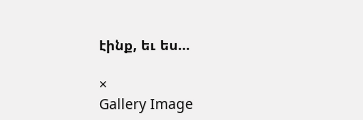էինք, եւ ես...

×
Gallery Image